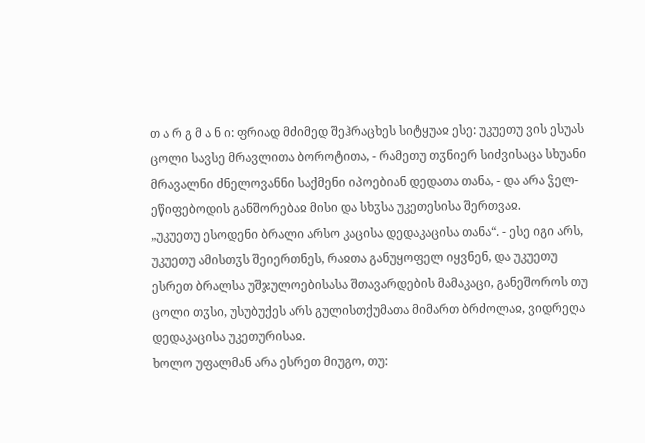თ ა რ გ მ ა ნ ი: ფრიად მძიმედ შეჰრაცხეს სიტყუაჲ ესე: უკუეთუ ვის ესუას ცოლი სავსე მრავლითა ბოროტითა, - რამეთუ თჳნიერ სიძვისაცა სხუანი მრავალნი ძნელოვანნი საქმენი იპოებიან დედათა თანა, - და არა ჴელ-ეწიფებოდის განშორებაჲ მისი და სხჳსა უკეთესისა შერთვაჲ.
„უკუეთუ ესოდენი ბრალი არსო კაცისა დედაკაცისა თანა“. - ესე იგი არს, უკუეთუ ამისთჳს შეიერთნეს, რაჲთა განუყოფელ იყვნენ, და უკუეთუ ესრეთ ბრალსა უშჯულოებისასა შთავარდების მამაკაცი, განეშოროს თუ ცოლი თჳსი, უსუბუქეს არს გულისთქუმათა მიმართ ბრძოლაჲ, ვიდრეღა დედაკაცისა უკეთურისაჲ.
ხოლო უფალმან არა ესრეთ მიუგო, თუ: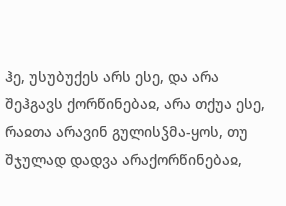ჰე, უსუბუქეს არს ესე, და არა შეჰგავს ქორწინებაჲ, არა თქუა ესე, რაჲთა არავინ გულისჴმა-ყოს, თუ შჯულად დადვა არაქორწინებაჲ,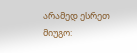არამედ ესრეთ მიუგო: